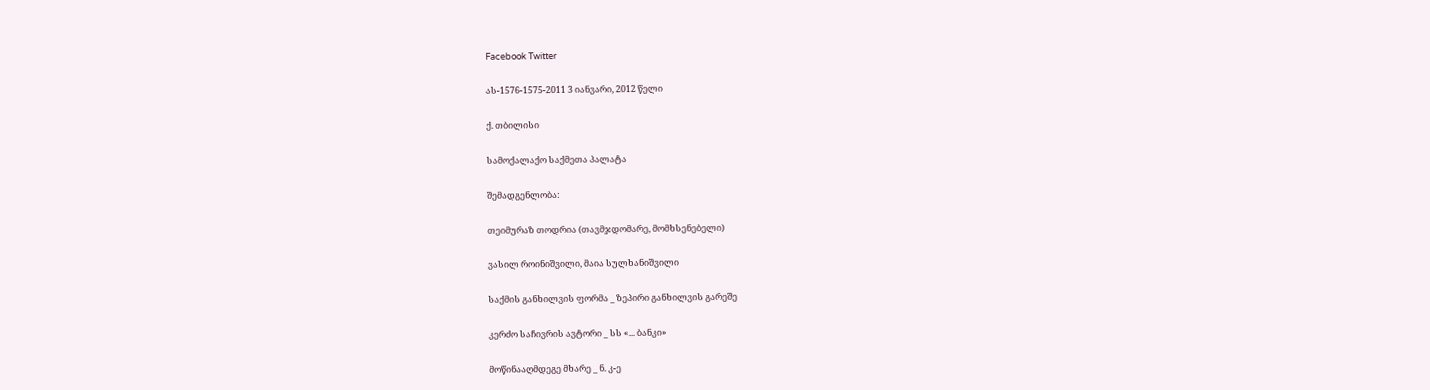Facebook Twitter

ას-1576-1575-2011 3 იანვარი, 2012 წელი

ქ. თბილისი

სამოქალაქო საქმეთა პალატა

შემადგენლობა:

თეიმურაზ თოდრია (თავმჯდომარე, მომხსენებელი)

ვასილ როინიშვილი, მაია სულხანიშვილი

საქმის განხილვის ფორმა _ ზეპირი განხილვის გარეშე

კერძო საჩივრის ავტორი _ სს «... ბანკი»

მოწინააღმდეგე მხარე _ ნ. კ-ე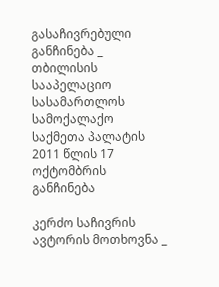გასაჩივრებული განჩინება _ თბილისის სააპელაციო სასამართლოს სამოქალაქო საქმეთა პალატის 2011 წლის 17 ოქტომბრის განჩინება

კერძო საჩივრის ავტორის მოთხოვნა _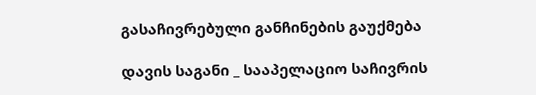გასაჩივრებული განჩინების გაუქმება

დავის საგანი _ სააპელაციო საჩივრის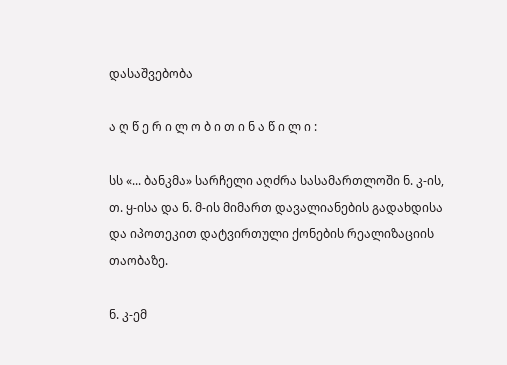დასაშვებობა

ა ღ წ ე რ ი ლ ო ბ ი თ ი ნ ა წ ი ლ ი :

სს «... ბანკმა» სარჩელი აღძრა სასამართლოში ნ. კ-ის, თ. ყ-ისა და ნ. მ-ის მიმართ დავალიანების გადახდისა და იპოთეკით დატვირთული ქონების რეალიზაციის თაობაზე.

ნ. კ-ემ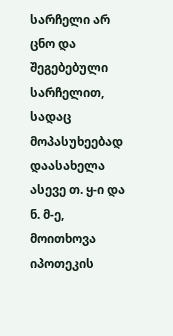სარჩელი არ ცნო და შეგებებული სარჩელით, სადაც მოპასუხეებად დაასახელა ასევე თ. ყ-ი და ნ. მ-ე, მოითხოვა იპოთეკის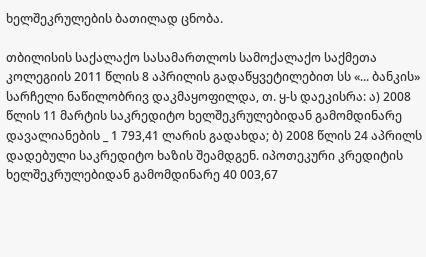ხელშეკრულების ბათილად ცნობა.

თბილისის საქალაქო სასამართლოს სამოქალაქო საქმეთა კოლეგიის 2011 წლის 8 აპრილის გადაწყვეტილებით სს «... ბანკის» სარჩელი ნაწილობრივ დაკმაყოფილდა, თ. ყ-ს დაეკისრა: ა) 2008 წლის 11 მარტის საკრედიტო ხელშეკრულებიდან გამომდინარე დავალიანების _ 1 793,41 ლარის გადახდა; ბ) 2008 წლის 24 აპრილს დადებული საკრედიტო ხაზის შეამდგენ. იპოთეკური კრედიტის ხელშეკრულებიდან გამომდინარე 40 003,67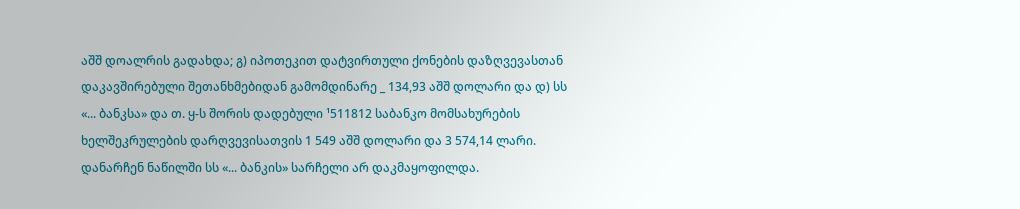აშშ დოალრის გადახდა; გ) იპოთეკით დატვირთული ქონების დაზღვევასთან დაკავშირებული შეთანხმებიდან გამომდინარე _ 134,93 აშშ დოლარი და დ) სს «... ბანკსა» და თ. ყ-ს შორის დადებული ¹511812 საბანკო მომსახურების ხელშეკრულების დარღვევისათვის 1 549 აშშ დოლარი და 3 574,14 ლარი. დანარჩენ ნაწილში სს «... ბანკის» სარჩელი არ დაკმაყოფილდა.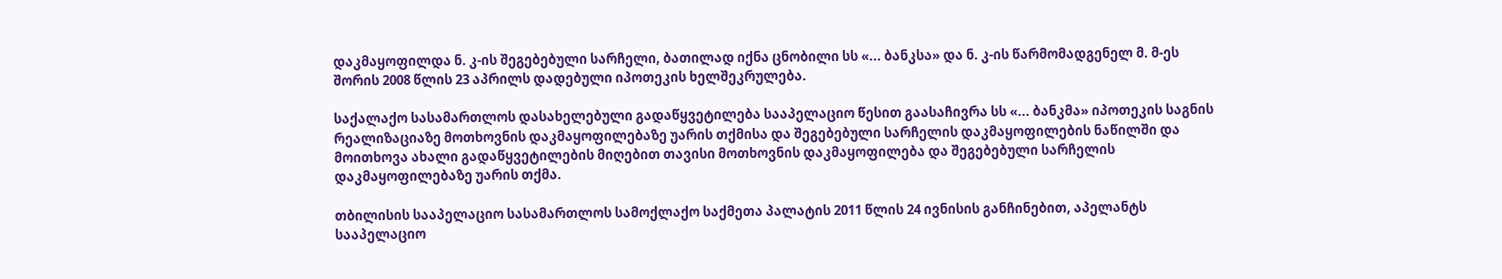დაკმაყოფილდა ნ. კ-ის შეგებებული სარჩელი, ბათილად იქნა ცნობილი სს «... ბანკსა» და ნ. კ-ის წარმომადგენელ მ. მ-ეს შორის 2008 წლის 23 აპრილს დადებული იპოთეკის ხელშეკრულება.

საქალაქო სასამართლოს დასახელებული გადაწყვეტილება სააპელაციო წესით გაასაჩივრა სს «... ბანკმა» იპოთეკის საგნის რეალიზაციაზე მოთხოვნის დაკმაყოფილებაზე უარის თქმისა და შეგებებული სარჩელის დაკმაყოფილების ნაწილში და მოითხოვა ახალი გადაწყვეტილების მიღებით თავისი მოთხოვნის დაკმაყოფილება და შეგებებული სარჩელის დაკმაყოფილებაზე უარის თქმა.

თბილისის სააპელაციო სასამართლოს სამოქლაქო საქმეთა პალატის 2011 წლის 24 ივნისის განჩინებით, აპელანტს სააპელაციო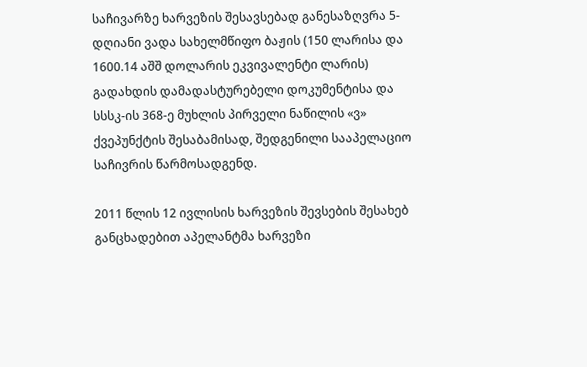საჩივარზე ხარვეზის შესავსებად განესაზღვრა 5-დღიანი ვადა სახელმწიფო ბაჟის (150 ლარისა და 1600.14 აშშ დოლარის ეკვივალენტი ლარის) გადახდის დამადასტურებელი დოკუმენტისა და სსსკ-ის 368-ე მუხლის პირველი ნაწილის «ვ» ქვეპუნქტის შესაბამისად, შედგენილი სააპელაციო საჩივრის წარმოსადგენდ.

2011 წლის 12 ივლისის ხარვეზის შევსების შესახებ განცხადებით აპელანტმა ხარვეზი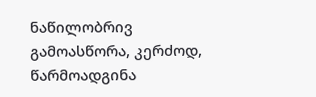ნაწილობრივ გამოასწორა, კერძოდ, წარმოადგინა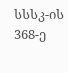სსსკ-ის 368-ე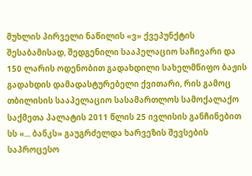მუხლის პირველი ნაწილის «ვ» ქვეპუნქტის შესაბამისად, შედგენილი სააპელაციო საჩივარი და 150 ლარის ოდენობით გადახდილი სახელმწიფო ბაჟის გადახდის დამადასტურებელი ქვითარი, რის გამოც თბილისის სააპელაციო სასამართლოს სამოქალაქო საქმეთა პალატის 2011 წლის 25 ივლისის განჩინებით სს «... ბანკს» გაუგრძელდა ხარვეზის შევსების საპროცესო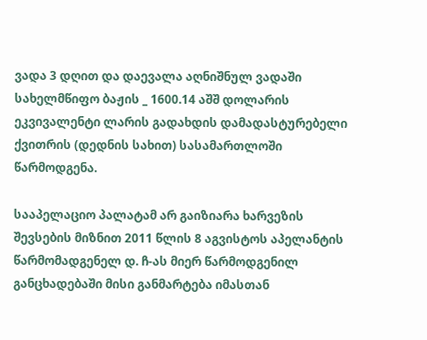ვადა 3 დღით და დაევალა აღნიშნულ ვადაში სახელმწიფო ბაჟის _ 1600.14 აშშ დოლარის ეკვივალენტი ლარის გადახდის დამადასტურებელი ქვითრის (დედნის სახით) სასამართლოში წარმოდგენა.

სააპელაციო პალატამ არ გაიზიარა ხარვეზის შევსების მიზნით 2011 წლის 8 აგვისტოს აპელანტის წარმომადგენელ დ. ჩ-ას მიერ წარმოდგენილ განცხადებაში მისი განმარტება იმასთან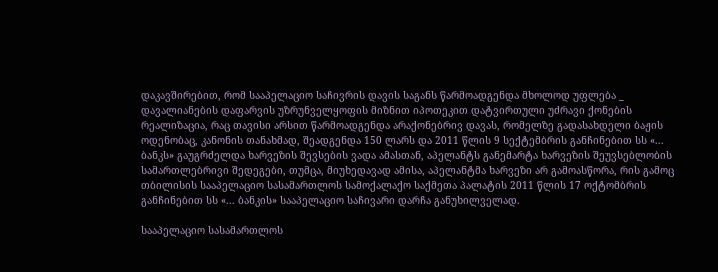დაკავშირებით, რომ სააპელაციო საჩივრის დავის საგანს წარმოადგენდა მხოლოდ უფლება _ დავალიანების დაფარვის უზრუნველყოფის მიზნით იპოთეკით დატვირთული უძრავი ქონების რეალიზაცია, რაც თავისი არსით წარმოადგენდა არაქონებრივ დავას, რომელზე გადასახდელი ბაჟის ოდენობაც, კანონის თანახმად, შეადგენდა 150 ლარს და 2011 წლის 9 სექტემბრის განჩინებით სს «... ბანკს» გაუგრძელდა ხარვეზის შევსების ვადა ამასთან, აპელანტს განემარტა ხარვეზის შეუვსებლობის სამართლებრივი შედეგები, თუმცა, მიუხედავად ამისა, აპელანტმა ხარვეზი არ გამოასწორა, რის გამოც თბილისის სააპელაციო სასამართლოს სამოქალაქო საქმეთა პალატის 2011 წლის 17 ოქტომბრის განჩინებით სს «... ბანკის» სააპელაციო საჩივარი დარჩა განუხილველად.

სააპელაციო სასამართლოს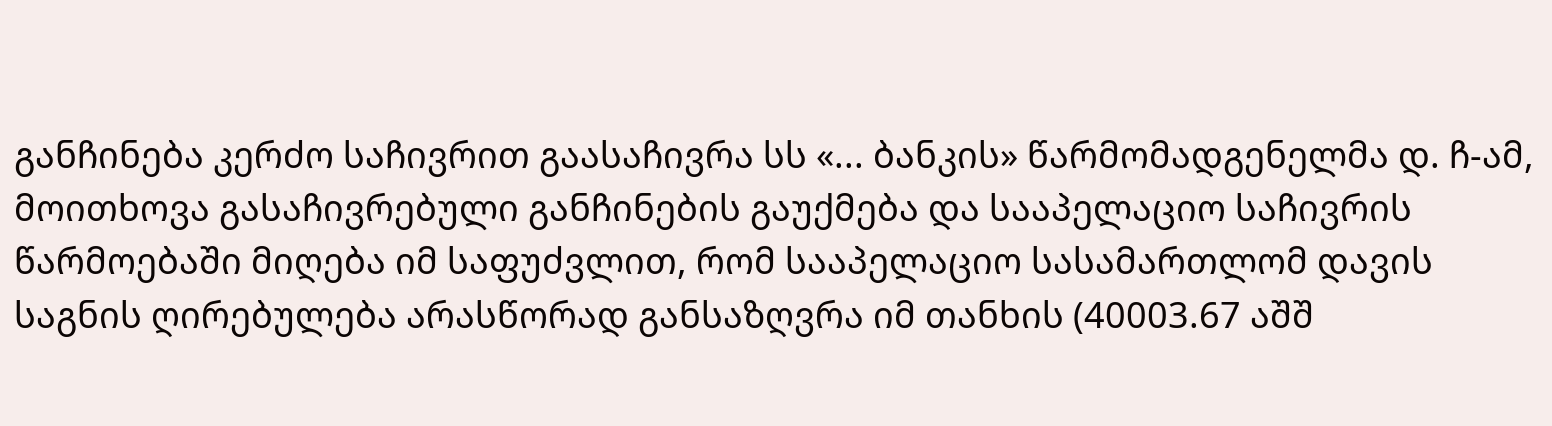განჩინება კერძო საჩივრით გაასაჩივრა სს «... ბანკის» წარმომადგენელმა დ. ჩ-ამ, მოითხოვა გასაჩივრებული განჩინების გაუქმება და სააპელაციო საჩივრის წარმოებაში მიღება იმ საფუძვლით, რომ სააპელაციო სასამართლომ დავის საგნის ღირებულება არასწორად განსაზღვრა იმ თანხის (40003.67 აშშ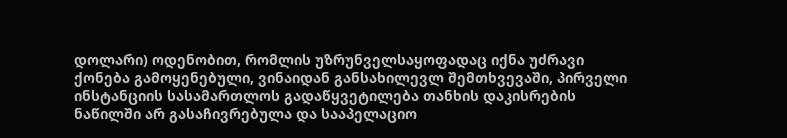დოლარი) ოდენობით, რომლის უზრუნველსაყოფადაც იქნა უძრავი ქონება გამოყენებული, ვინაიდან განსახილევლ შემთხვევაში, პირველი ინსტანციის სასამართლოს გადაწყვეტილება თანხის დაკისრების ნაწილში არ გასაჩივრებულა და სააპელაციო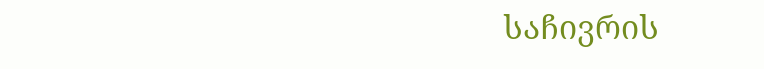საჩივრის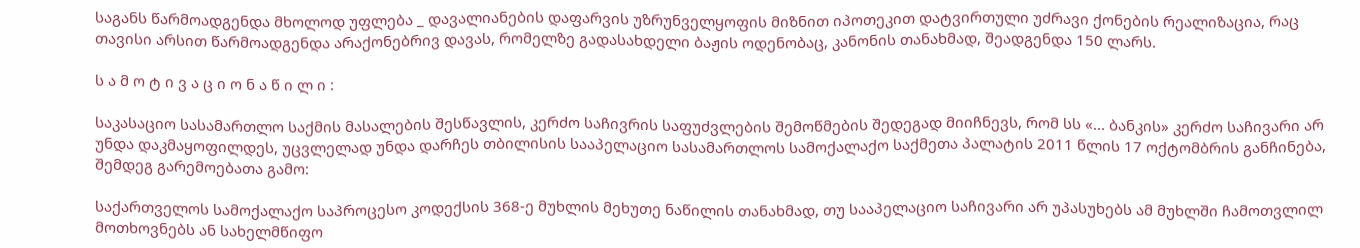საგანს წარმოადგენდა მხოლოდ უფლება _ დავალიანების დაფარვის უზრუნველყოფის მიზნით იპოთეკით დატვირთული უძრავი ქონების რეალიზაცია, რაც თავისი არსით წარმოადგენდა არაქონებრივ დავას, რომელზე გადასახდელი ბაჟის ოდენობაც, კანონის თანახმად, შეადგენდა 150 ლარს.

ს ა მ ო ტ ი ვ ა ც ი ო ნ ა წ ი ლ ი :

საკასაციო სასამართლო საქმის მასალების შესწავლის, კერძო საჩივრის საფუძვლების შემოწმების შედეგად მიიჩნევს, რომ სს «... ბანკის» კერძო საჩივარი არ უნდა დაკმაყოფილდეს, უცვლელად უნდა დარჩეს თბილისის სააპელაციო სასამართლოს სამოქალაქო საქმეთა პალატის 2011 წლის 17 ოქტომბრის განჩინება, შემდეგ გარემოებათა გამო:

საქართველოს სამოქალაქო საპროცესო კოდექსის 368-ე მუხლის მეხუთე ნაწილის თანახმად, თუ სააპელაციო საჩივარი არ უპასუხებს ამ მუხლში ჩამოთვლილ მოთხოვნებს ან სახელმწიფო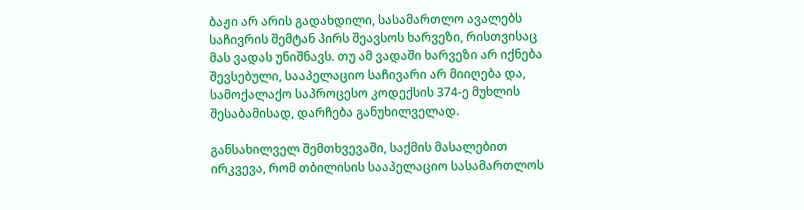ბაჟი არ არის გადახდილი, სასამართლო ავალებს საჩივრის შემტან პირს შეავსოს ხარვეზი, რისთვისაც მას ვადას უნიშნავს. თუ ამ ვადაში ხარვეზი არ იქნება შევსებული, სააპელაციო საჩივარი არ მიიღება და, სამოქალაქო საპროცესო კოდექსის 374-ე მუხლის შესაბამისად, დარჩება განუხილველად.

განსახილველ შემთხვევაში, საქმის მასალებით ირკვევა, რომ თბილისის სააპელაციო სასამართლოს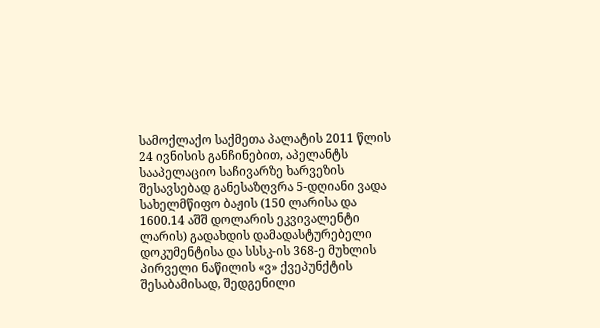სამოქლაქო საქმეთა პალატის 2011 წლის 24 ივნისის განჩინებით, აპელანტს სააპელაციო საჩივარზე ხარვეზის შესავსებად განესაზღვრა 5-დღიანი ვადა სახელმწიფო ბაჟის (150 ლარისა და 1600.14 აშშ დოლარის ეკვივალენტი ლარის) გადახდის დამადასტურებელი დოკუმენტისა და სსსკ-ის 368-ე მუხლის პირველი ნაწილის «ვ» ქვეპუნქტის შესაბამისად, შედგენილი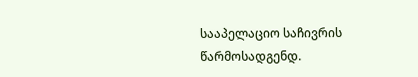სააპელაციო საჩივრის წარმოსადგენდ.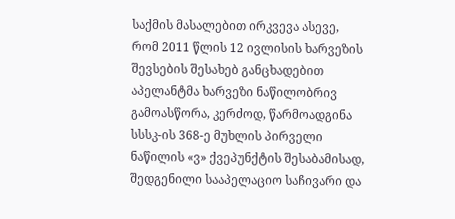საქმის მასალებით ირკვევა ასევე, რომ 2011 წლის 12 ივლისის ხარვეზის შევსების შესახებ განცხადებით აპელანტმა ხარვეზი ნაწილობრივ გამოასწორა, კერძოდ, წარმოადგინა სსსკ-ის 368-ე მუხლის პირველი ნაწილის «ვ» ქვეპუნქტის შესაბამისად, შედგენილი სააპელაციო საჩივარი და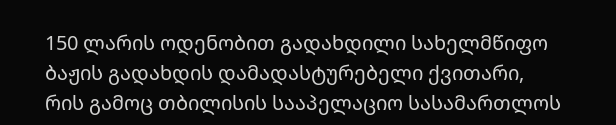150 ლარის ოდენობით გადახდილი სახელმწიფო ბაჟის გადახდის დამადასტურებელი ქვითარი, რის გამოც თბილისის სააპელაციო სასამართლოს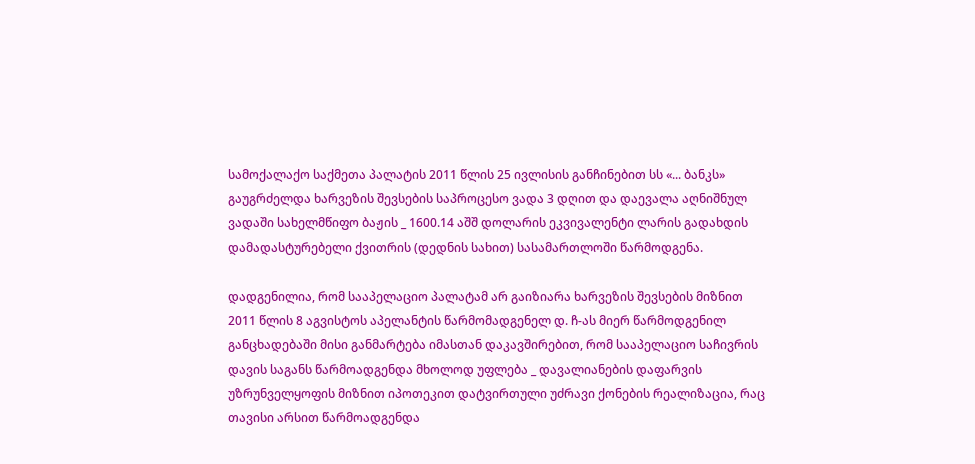სამოქალაქო საქმეთა პალატის 2011 წლის 25 ივლისის განჩინებით სს «... ბანკს» გაუგრძელდა ხარვეზის შევსების საპროცესო ვადა 3 დღით და დაევალა აღნიშნულ ვადაში სახელმწიფო ბაჟის _ 1600.14 აშშ დოლარის ეკვივალენტი ლარის გადახდის დამადასტურებელი ქვითრის (დედნის სახით) სასამართლოში წარმოდგენა.

დადგენილია, რომ სააპელაციო პალატამ არ გაიზიარა ხარვეზის შევსების მიზნით 2011 წლის 8 აგვისტოს აპელანტის წარმომადგენელ დ. ჩ-ას მიერ წარმოდგენილ განცხადებაში მისი განმარტება იმასთან დაკავშირებით, რომ სააპელაციო საჩივრის დავის საგანს წარმოადგენდა მხოლოდ უფლება _ დავალიანების დაფარვის უზრუნველყოფის მიზნით იპოთეკით დატვირთული უძრავი ქონების რეალიზაცია, რაც თავისი არსით წარმოადგენდა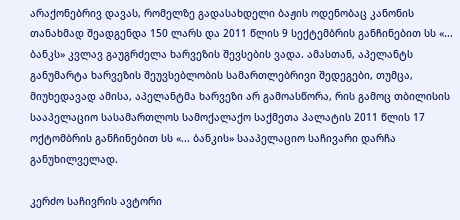არაქონებრივ დავას, რომელზე გადასახდელი ბაჟის ოდენობაც კანონის თანახმად შეადგენდა 150 ლარს და 2011 წლის 9 სექტემბრის განჩინებით სს «... ბანკს» კვლავ გაუგრძელა ხარვეზის შევსების ვადა. ამასთან, აპელანტს განუმარტა ხარვეზის შეუვსებლობის სამართლებრივი შედეგები, თუმცა, მიუხედავად ამისა, აპელანტმა ხარვეზი არ გამოასწორა, რის გამოც თბილისის სააპელაციო სასამართლოს სამოქალაქო საქმეთა პალატის 2011 წლის 17 ოქტომბრის განჩინებით სს «... ბანკის» სააპელაციო საჩივარი დარჩა განუხილველად.

კერძო საჩივრის ავტორი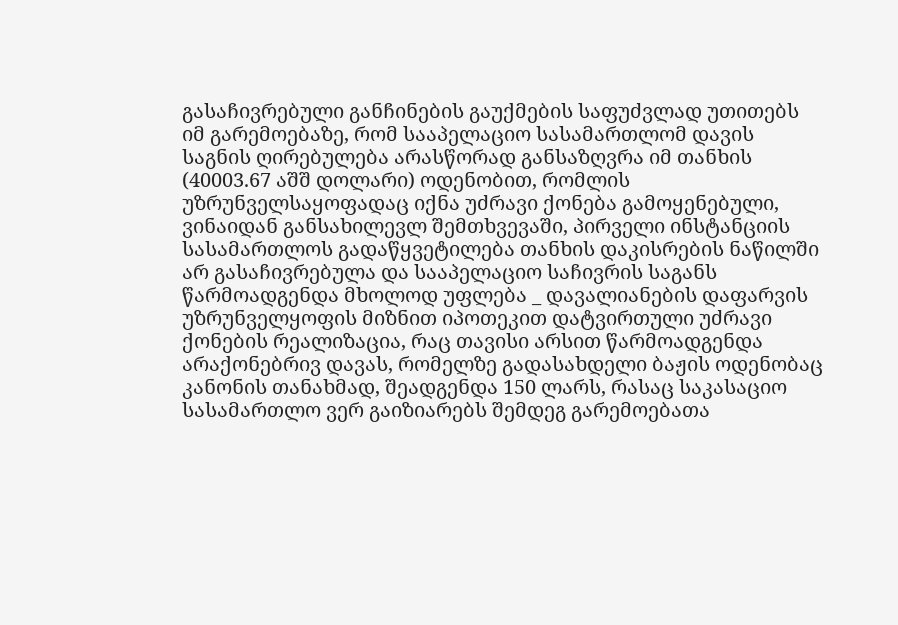გასაჩივრებული განჩინების გაუქმების საფუძვლად უთითებს იმ გარემოებაზე, რომ სააპელაციო სასამართლომ დავის საგნის ღირებულება არასწორად განსაზღვრა იმ თანხის (40003.67 აშშ დოლარი) ოდენობით, რომლის უზრუნველსაყოფადაც იქნა უძრავი ქონება გამოყენებული, ვინაიდან განსახილევლ შემთხვევაში, პირველი ინსტანციის სასამართლოს გადაწყვეტილება თანხის დაკისრების ნაწილში არ გასაჩივრებულა და სააპელაციო საჩივრის საგანს წარმოადგენდა მხოლოდ უფლება _ დავალიანების დაფარვის უზრუნველყოფის მიზნით იპოთეკით დატვირთული უძრავი ქონების რეალიზაცია, რაც თავისი არსით წარმოადგენდა არაქონებრივ დავას, რომელზე გადასახდელი ბაჟის ოდენობაც კანონის თანახმად, შეადგენდა 150 ლარს, რასაც საკასაციო სასამართლო ვერ გაიზიარებს შემდეგ გარემოებათა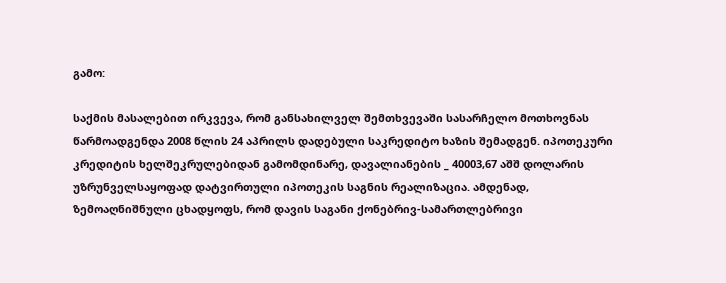გამო:

საქმის მასალებით ირკვევა, რომ განსახილველ შემთხვევაში სასარჩელო მოთხოვნას წარმოადგენდა 2008 წლის 24 აპრილს დადებული საკრედიტო ხაზის შემადგენ. იპოთეკური კრედიტის ხელშეკრულებიდან გამომდინარე, დავალიანების _ 40003,67 აშშ დოლარის უზრუნველსაყოფად დატვირთული იპოთეკის საგნის რეალიზაცია. ამდენად, ზემოაღნიშნული ცხადყოფს, რომ დავის საგანი ქონებრივ-სამართლებრივი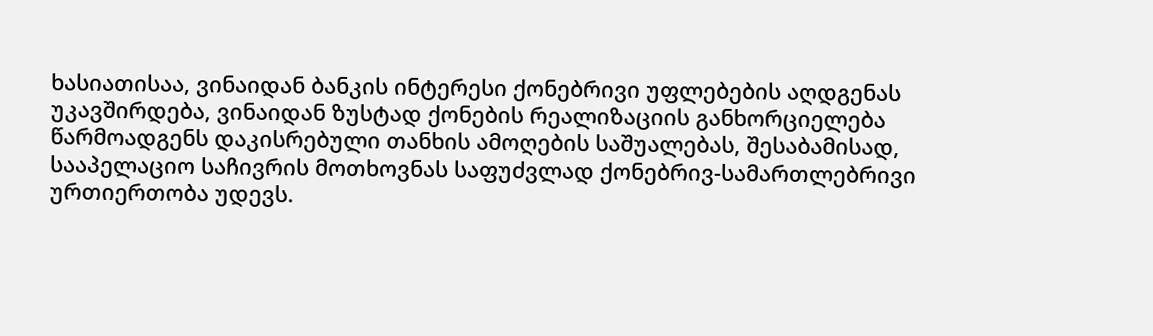ხასიათისაა, ვინაიდან ბანკის ინტერესი ქონებრივი უფლებების აღდგენას უკავშირდება, ვინაიდან ზუსტად ქონების რეალიზაციის განხორციელება წარმოადგენს დაკისრებული თანხის ამოღების საშუალებას, შესაბამისად, სააპელაციო საჩივრის მოთხოვნას საფუძვლად ქონებრივ-სამართლებრივი ურთიერთობა უდევს.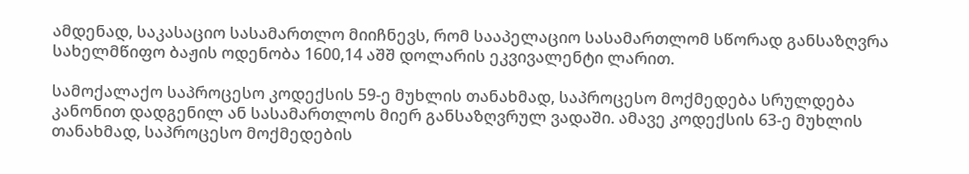ამდენად, საკასაციო სასამართლო მიიჩნევს, რომ სააპელაციო სასამართლომ სწორად განსაზღვრა სახელმწიფო ბაჟის ოდენობა 1600,14 აშშ დოლარის ეკვივალენტი ლარით.

სამოქალაქო საპროცესო კოდექსის 59-ე მუხლის თანახმად, საპროცესო მოქმედება სრულდება კანონით დადგენილ ან სასამართლოს მიერ განსაზღვრულ ვადაში. ამავე კოდექსის 63-ე მუხლის თანახმად, საპროცესო მოქმედების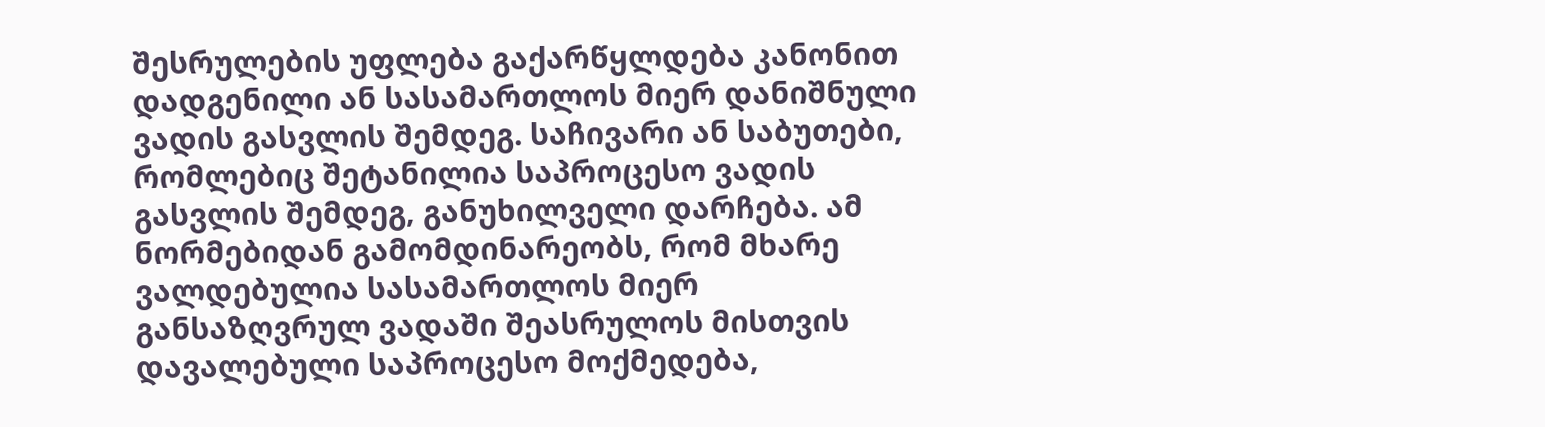შესრულების უფლება გაქარწყლდება კანონით დადგენილი ან სასამართლოს მიერ დანიშნული ვადის გასვლის შემდეგ. საჩივარი ან საბუთები, რომლებიც შეტანილია საპროცესო ვადის გასვლის შემდეგ, განუხილველი დარჩება. ამ ნორმებიდან გამომდინარეობს, რომ მხარე ვალდებულია სასამართლოს მიერ განსაზღვრულ ვადაში შეასრულოს მისთვის დავალებული საპროცესო მოქმედება,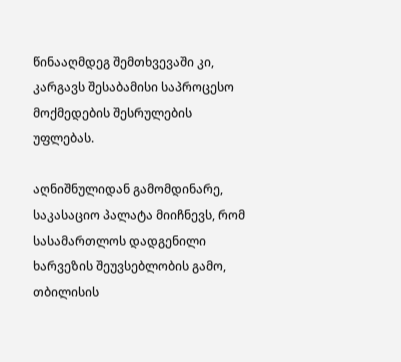წინააღმდეგ შემთხვევაში კი, კარგავს შესაბამისი საპროცესო მოქმედების შესრულების უფლებას.

აღნიშნულიდან გამომდინარე, საკასაციო პალატა მიიჩნევს, რომ სასამართლოს დადგენილი ხარვეზის შეუვსებლობის გამო, თბილისის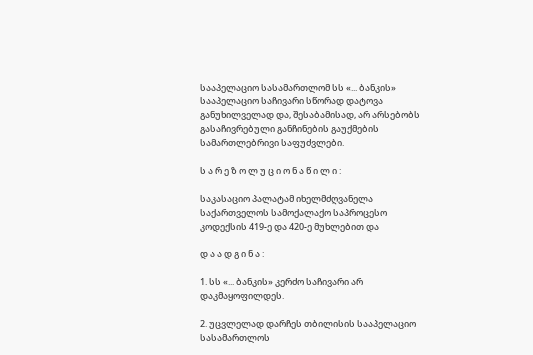სააპელაციო სასამართლომ სს «... ბანკის» სააპელაციო საჩივარი სწორად დატოვა განუხილველად და, შესაბამისად, არ არსებობს გასაჩივრებული განჩინების გაუქმების სამართლებრივი საფუძვლები.

ს ა რ ე ზ ო ლ უ ც ი ო ნ ა წ ი ლ ი :

საკასაციო პალატამ იხელმძღვანელა საქართველოს სამოქალაქო საპროცესო კოდექსის 419-ე და 420-ე მუხლებით და

დ ა ა დ გ ი ნ ა :

1. სს «... ბანკის» კერძო საჩივარი არ დაკმაყოფილდეს.

2. უცვლელად დარჩეს თბილისის სააპელაციო სასამართლოს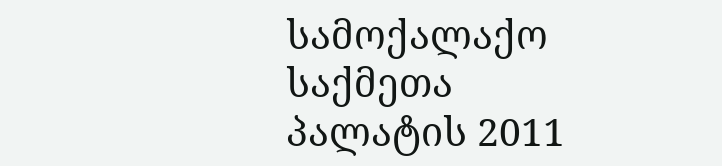სამოქალაქო საქმეთა პალატის 2011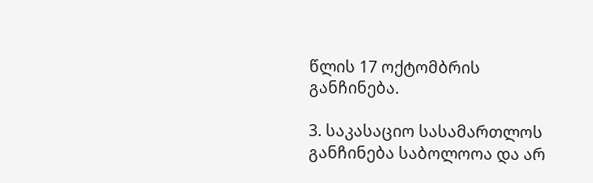წლის 17 ოქტომბრის განჩინება.

3. საკასაციო სასამართლოს განჩინება საბოლოოა და არ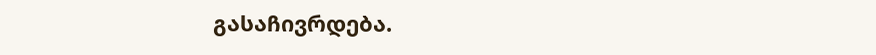გასაჩივრდება.